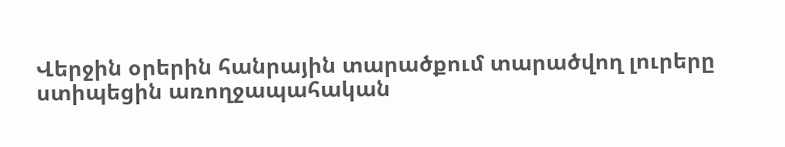Վերջին օրերին հանրային տարածքում տարածվող լուրերը ստիպեցին առողջապահական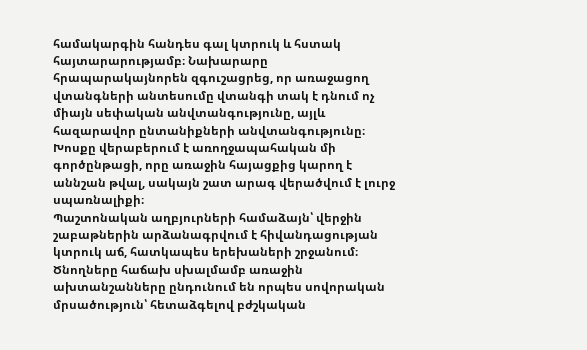համակարգին հանդես գալ կտրուկ և հստակ հայտարարությամբ։ Նախարարը հրապարակայնորեն զգուշացրեց, որ առաջացող վտանգների անտեսումը վտանգի տակ է դնում ոչ միայն սեփական անվտանգությունը, այլև հազարավոր ընտանիքների անվտանգությունը։ Խոսքը վերաբերում է առողջապահական մի գործընթացի, որը առաջին հայացքից կարող է աննշան թվալ, սակայն շատ արագ վերածվում է լուրջ սպառնալիքի։
Պաշտոնական աղբյուրների համաձայն՝ վերջին շաբաթներին արձանագրվում է հիվանդացության կտրուկ աճ, հատկապես երեխաների շրջանում։ Ծնողները հաճախ սխալմամբ առաջին ախտանշանները ընդունում են որպես սովորական մրսածություն՝ հետաձգելով բժշկական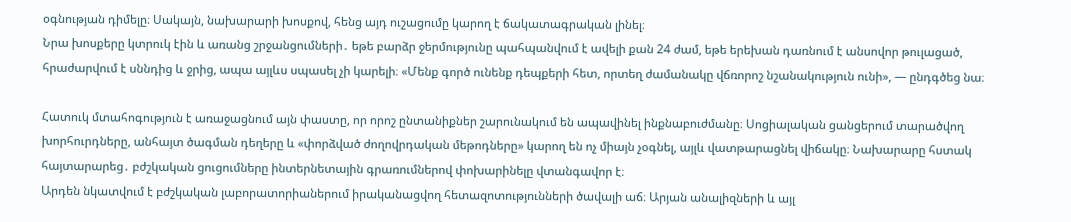օգնության դիմելը։ Սակայն, նախարարի խոսքով, հենց այդ ուշացումը կարող է ճակատագրական լինել։
Նրա խոսքերը կտրուկ էին և առանց շրջանցումների․ եթե բարձր ջերմությունը պահպանվում է ավելի քան 24 ժամ, եթե երեխան դառնում է անսովոր թուլացած, հրաժարվում է սննդից և ջրից, ապա այլևս սպասել չի կարելի։ «Մենք գործ ունենք դեպքերի հետ, որտեղ ժամանակը վճռորոշ նշանակություն ունի», — ընդգծեց նա։

Հատուկ մտահոգություն է առաջացնում այն փաստը, որ որոշ ընտանիքներ շարունակում են ապավինել ինքնաբուժմանը։ Սոցիալական ցանցերում տարածվող խորհուրդները, անհայտ ծագման դեղերը և «փորձված ժողովրդական մեթոդները» կարող են ոչ միայն չօգնել, այլև վատթարացնել վիճակը։ Նախարարը հստակ հայտարարեց․ բժշկական ցուցումները ինտերնետային գրառումներով փոխարինելը վտանգավոր է։
Արդեն նկատվում է բժշկական լաբորատորիաներում իրականացվող հետազոտությունների ծավալի աճ։ Արյան անալիզների և այլ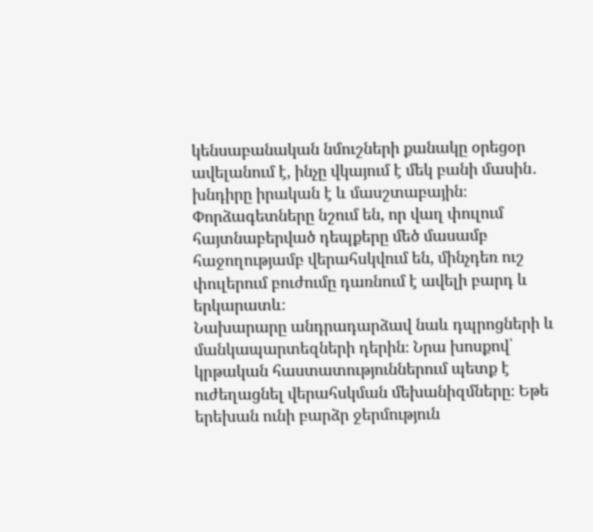կենսաբանական նմուշների քանակը օրեցօր ավելանում է, ինչը վկայում է մեկ բանի մասին․ խնդիրը իրական է և մասշտաբային։ Փորձագետները նշում են, որ վաղ փուլում հայտնաբերված դեպքերը մեծ մասամբ հաջողությամբ վերահսկվում են, մինչդեռ ուշ փուլերում բուժումը դառնում է ավելի բարդ և երկարատև։
Նախարարը անդրադարձավ նաև դպրոցների և մանկապարտեզների դերին։ Նրա խոսքով՝ կրթական հաստատություններում պետք է ուժեղացնել վերահսկման մեխանիզմները։ Եթե երեխան ունի բարձր ջերմություն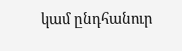կամ ընդհանուր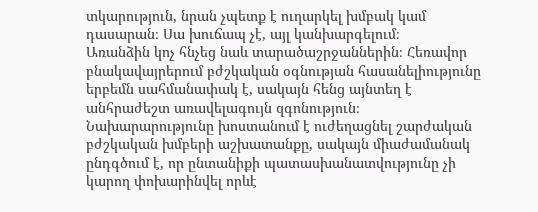տկարություն, նրան չպետք է ուղարկել խմբակ կամ դասարան։ Սա խուճապ չէ, այլ կանխարգելում։
Առանձին կոչ հնչեց նաև տարածաշրջաններին։ Հեռավոր բնակավայրերում բժշկական օգնության հասանելիությունը երբեմն սահմանափակ է, սակայն հենց այնտեղ է անհրաժեշտ առավելագույն զգոնություն։ Նախարարությունը խոստանում է ուժեղացնել շարժական բժշկական խմբերի աշխատանքը, սակայն միաժամանակ ընդգծում է, որ ընտանիքի պատասխանատվությունը չի կարող փոխարինվել որևէ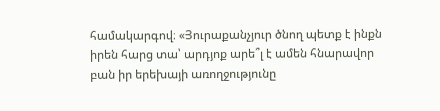համակարգով։ «Յուրաքանչյուր ծնող պետք է ինքն իրեն հարց տա՝ արդյոք արե՞լ է ամեն հնարավոր բան իր երեխայի առողջությունը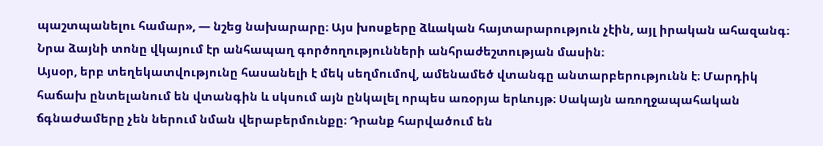պաշտպանելու համար», — նշեց նախարարը։ Այս խոսքերը ձևական հայտարարություն չէին, այլ իրական ահազանգ։ Նրա ձայնի տոնը վկայում էր անհապաղ գործողությունների անհրաժեշտության մասին։
Այսօր, երբ տեղեկատվությունը հասանելի է մեկ սեղմումով, ամենամեծ վտանգը անտարբերությունն է։ Մարդիկ հաճախ ընտելանում են վտանգին և սկսում այն ընկալել որպես առօրյա երևույթ։ Սակայն առողջապահական ճգնաժամերը չեն ներում նման վերաբերմունքը։ Դրանք հարվածում են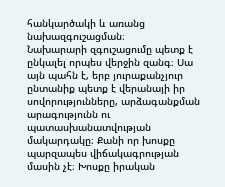հանկարծակի և առանց նախազգուշացման։
Նախարարի զգուշացումը պետք է ընկալել որպես վերջին զանգ։ Սա այն պահն է, երբ յուրաքանչյուր ընտանիք պետք է վերանայի իր սովորությունները, արձագանքման արագությունն ու պատասխանատվության մակարդակը։ Քանի որ խոսքը պարզապես վիճակագրության մասին չէ։ Խոսքը իրական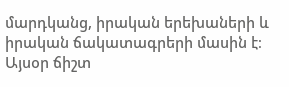մարդկանց, իրական երեխաների և իրական ճակատագրերի մասին է։
Այսօր ճիշտ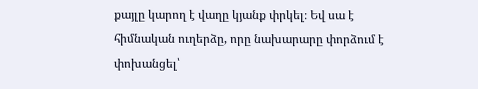քայլը կարող է վաղը կյանք փրկել։ Եվ սա է հիմնական ուղերձը, որը նախարարը փորձում է փոխանցել՝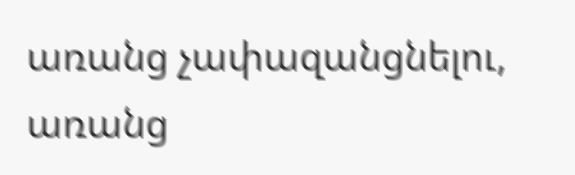առանց չափազանցնելու, առանց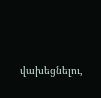վախեցնելու,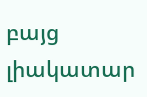բայց լիակատար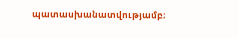պատասխանատվությամբ։